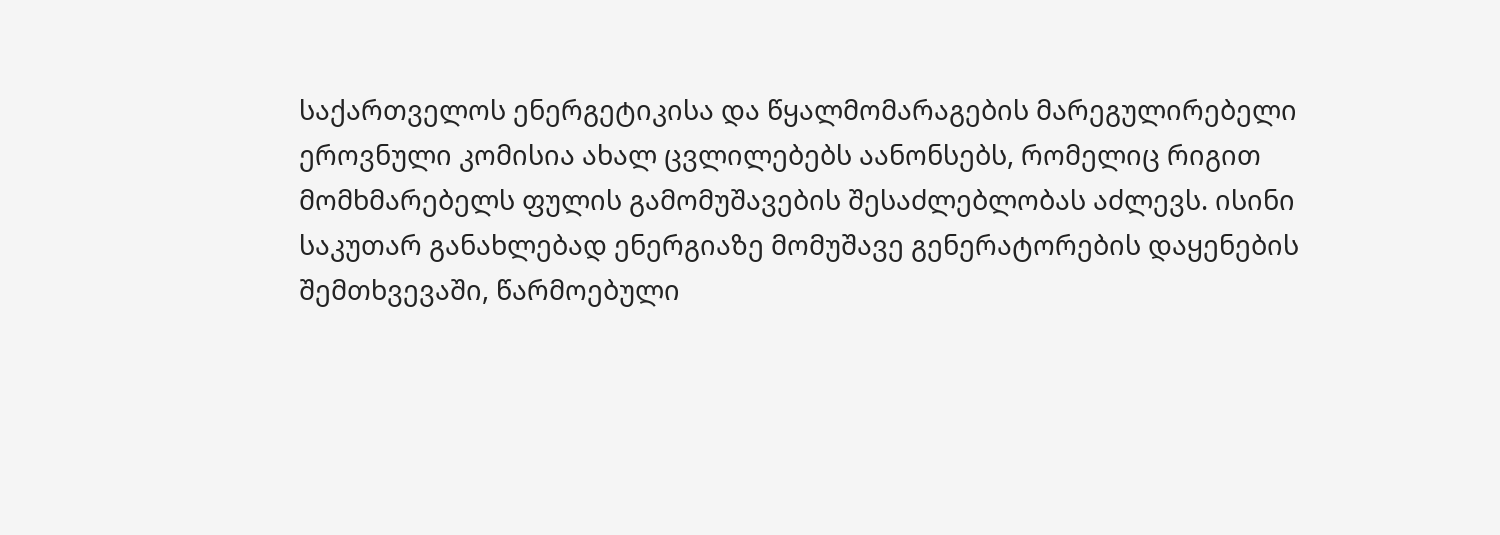საქართველოს ენერგეტიკისა და წყალმომარაგების მარეგულირებელი ეროვნული კომისია ახალ ცვლილებებს აანონსებს, რომელიც რიგით მომხმარებელს ფულის გამომუშავების შესაძლებლობას აძლევს. ისინი საკუთარ განახლებად ენერგიაზე მომუშავე გენერატორების დაყენების შემთხვევაში, წარმოებული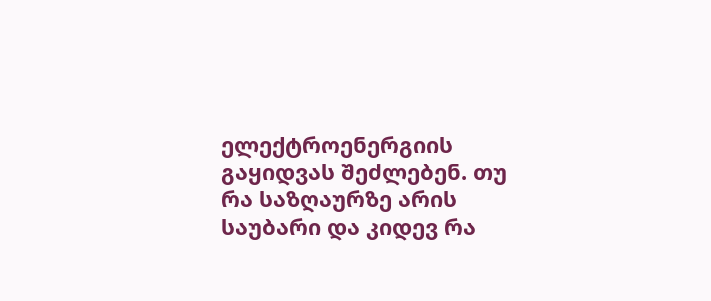ელექტროენერგიის გაყიდვას შეძლებენ. თუ რა საზღაურზე არის საუბარი და კიდევ რა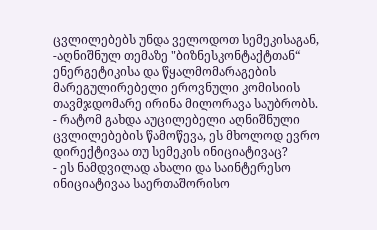ცვლილებებს უნდა ველოდოთ სემეკისაგან, -აღნიშნულ თემაზე "ბიზნესკონტაქტთან“ ენერგეტიკისა და წყალმომარაგების მარეგულირებელი ეროვნული კომისიის თავმჯდომარე ირინა მილორავა საუბრობს.
- რატომ გახდა აუცილებელი აღნიშნული ცვლილებების წამოწევა, ეს მხოლოდ ევრო დირექტივაა თუ სემეკის ინიციატივაც?
- ეს ნამდვილად ახალი და საინტერესო ინიციატივაა საერთაშორისო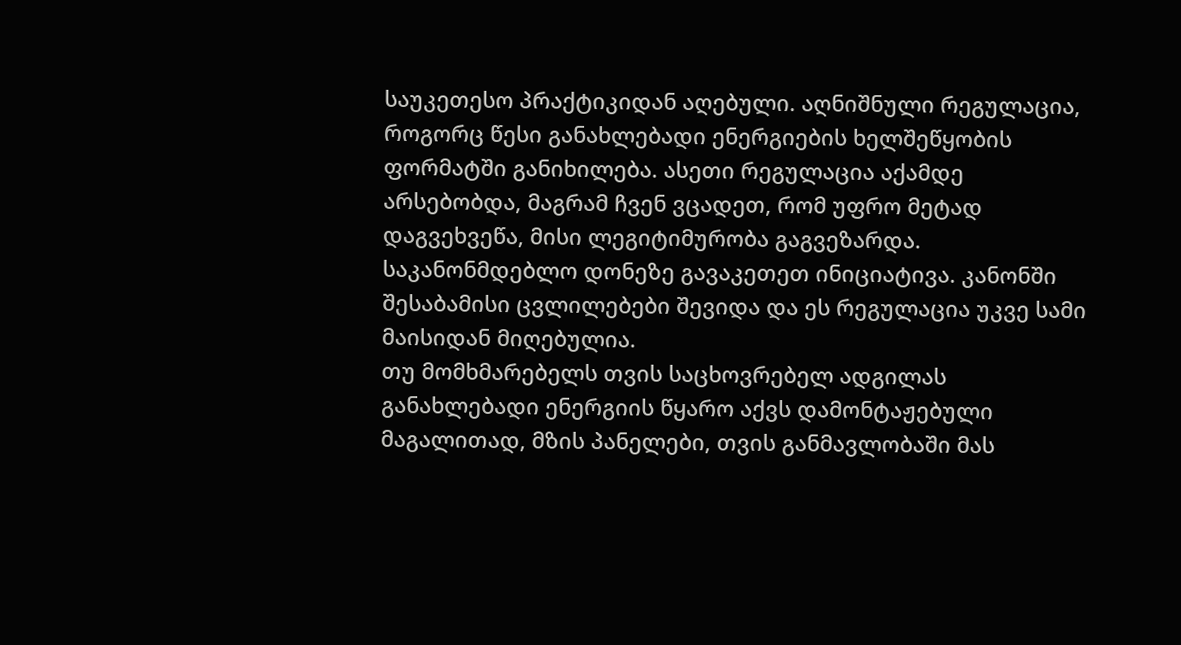საუკეთესო პრაქტიკიდან აღებული. აღნიშნული რეგულაცია, როგორც წესი განახლებადი ენერგიების ხელშეწყობის ფორმატში განიხილება. ასეთი რეგულაცია აქამდე არსებობდა, მაგრამ ჩვენ ვცადეთ, რომ უფრო მეტად დაგვეხვეწა, მისი ლეგიტიმურობა გაგვეზარდა. საკანონმდებლო დონეზე გავაკეთეთ ინიციატივა. კანონში შესაბამისი ცვლილებები შევიდა და ეს რეგულაცია უკვე სამი მაისიდან მიღებულია.
თუ მომხმარებელს თვის საცხოვრებელ ადგილას განახლებადი ენერგიის წყარო აქვს დამონტაჟებული მაგალითად, მზის პანელები, თვის განმავლობაში მას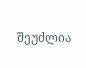შეუძლია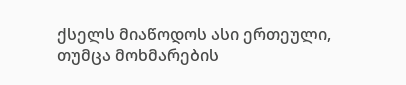ქსელს მიაწოდოს ასი ერთეული, თუმცა მოხმარების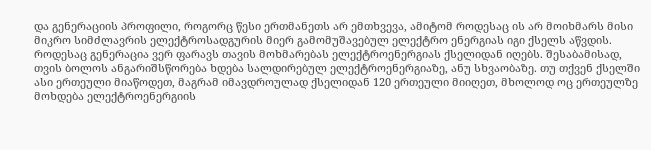და გენერაციის პროფილი, როგორც წესი ერთმანეთს არ ემთხვევა, ამიტომ როდესაც ის არ მოიხმარს მისი მიკრო სიმძლავრის ელექტროსადგურის მიერ გამომუშავებულ ელექტრო ენერგიას იგი ქსელს აწვდის.
როდესაც გენერაცია ვერ ფარავს თავის მოხმარებას ელექტროენერგიას ქსელიდან იღებს. შესაბამისად, თვის ბოლოს ანგარიშსწორება ხდება სალდირებულ ელექტროენერგიაზე, ანუ სხვაობაზე. თუ თქვენ ქსელში ასი ერთეული მიაწოდეთ, მაგრამ იმავდროულად ქსელიდან 120 ერთეული მიიღეთ, მხოლოდ ოც ერთეულზე მოხდება ელექტროენერგიის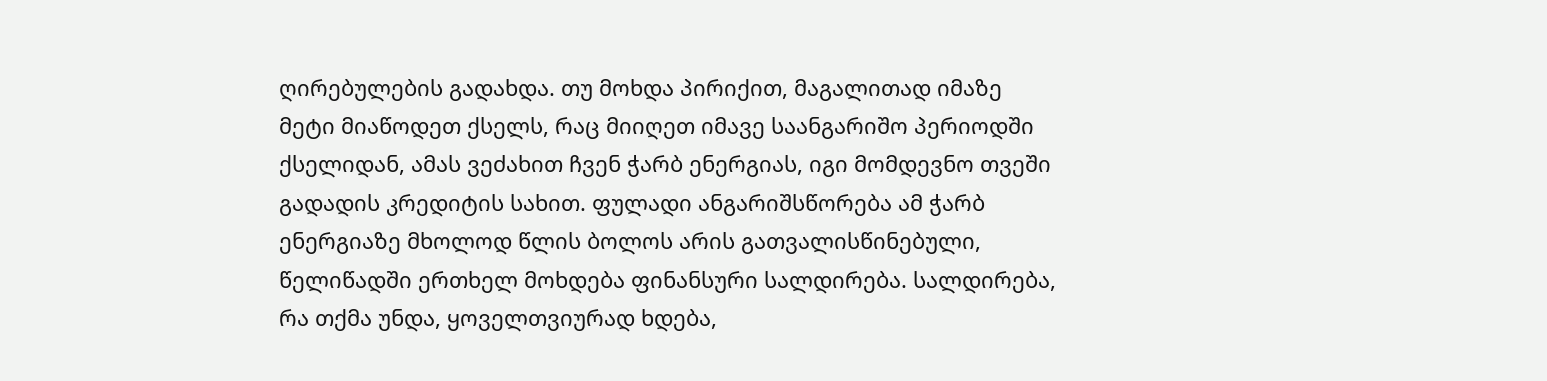ღირებულების გადახდა. თუ მოხდა პირიქით, მაგალითად იმაზე მეტი მიაწოდეთ ქსელს, რაც მიიღეთ იმავე საანგარიშო პერიოდში ქსელიდან, ამას ვეძახით ჩვენ ჭარბ ენერგიას, იგი მომდევნო თვეში გადადის კრედიტის სახით. ფულადი ანგარიშსწორება ამ ჭარბ ენერგიაზე მხოლოდ წლის ბოლოს არის გათვალისწინებული, წელიწადში ერთხელ მოხდება ფინანსური სალდირება. სალდირება, რა თქმა უნდა, ყოველთვიურად ხდება,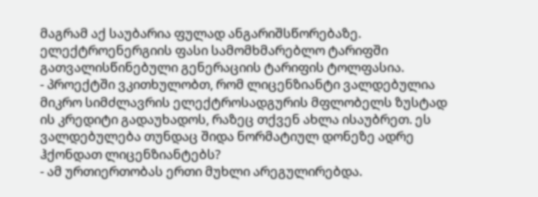მაგრამ აქ საუბარია ფულად ანგარიშსწორებაზე. ელექტროენერგიის ფასი სამომხმარებლო ტარიფში გათვალისწინებული გენერაციის ტარიფის ტოლფასია.
- პროექტში ვკითხულობთ, რომ ლიცენზიანტი ვალდებულია მიკრო სიმძლავრის ელექტროსადგურის მფლობელს ზუსტად ის კრედიტი გადაუხადოს, რაზეც თქვენ ახლა ისაუბრეთ. ეს ვალდებულება თუნდაც შიდა ნორმატიულ დონეზე ადრე ჰქონდათ ლიცენზიანტებს?
- ამ ურთიერთობას ერთი მუხლი არეგულირებდა.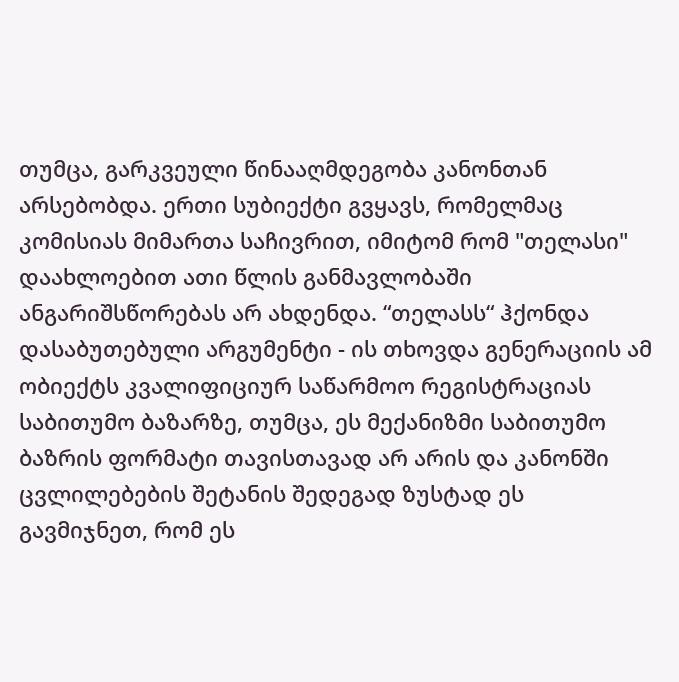თუმცა, გარკვეული წინააღმდეგობა კანონთან არსებობდა. ერთი სუბიექტი გვყავს, რომელმაც კომისიას მიმართა საჩივრით, იმიტომ რომ "თელასი" დაახლოებით ათი წლის განმავლობაში ანგარიშსწორებას არ ახდენდა. “თელასს“ ჰქონდა დასაბუთებული არგუმენტი - ის თხოვდა გენერაციის ამ ობიექტს კვალიფიციურ საწარმოო რეგისტრაციას საბითუმო ბაზარზე, თუმცა, ეს მექანიზმი საბითუმო ბაზრის ფორმატი თავისთავად არ არის და კანონში ცვლილებების შეტანის შედეგად ზუსტად ეს გავმიჯნეთ, რომ ეს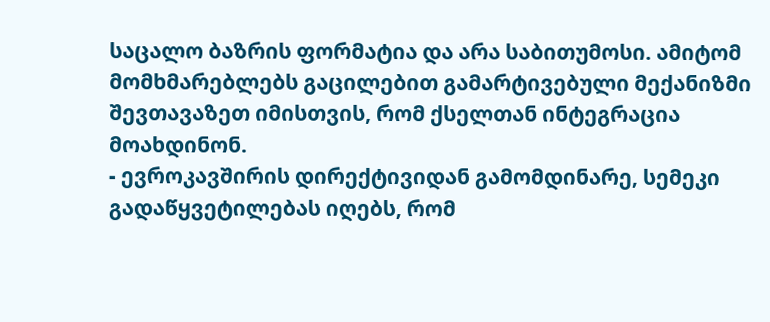საცალო ბაზრის ფორმატია და არა საბითუმოსი. ამიტომ მომხმარებლებს გაცილებით გამარტივებული მექანიზმი შევთავაზეთ იმისთვის, რომ ქსელთან ინტეგრაცია მოახდინონ.
- ევროკავშირის დირექტივიდან გამომდინარე, სემეკი გადაწყვეტილებას იღებს, რომ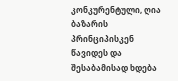კონკურენტული, ღია ბაზარის პრინციპისკენ წავიდეს და შესაბამისად ხდება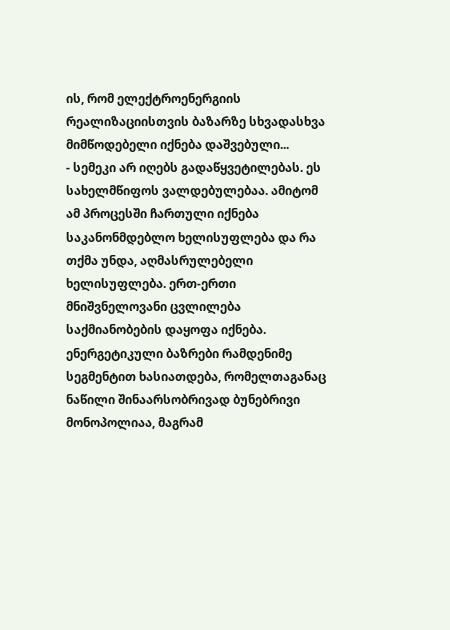ის, რომ ელექტროენერგიის რეალიზაციისთვის ბაზარზე სხვადასხვა მიმწოდებელი იქნება დაშვებული...
- სემეკი არ იღებს გადაწყვეტილებას. ეს სახელმწიფოს ვალდებულებაა. ამიტომ ამ პროცესში ჩართული იქნება საკანონმდებლო ხელისუფლება და რა თქმა უნდა, აღმასრულებელი ხელისუფლება. ერთ-ერთი მნიშვნელოვანი ცვლილება საქმიანობების დაყოფა იქნება. ენერგეტიკული ბაზრები რამდენიმე სეგმენტით ხასიათდება, რომელთაგანაც ნაწილი შინაარსობრივად ბუნებრივი მონოპოლიაა, მაგრამ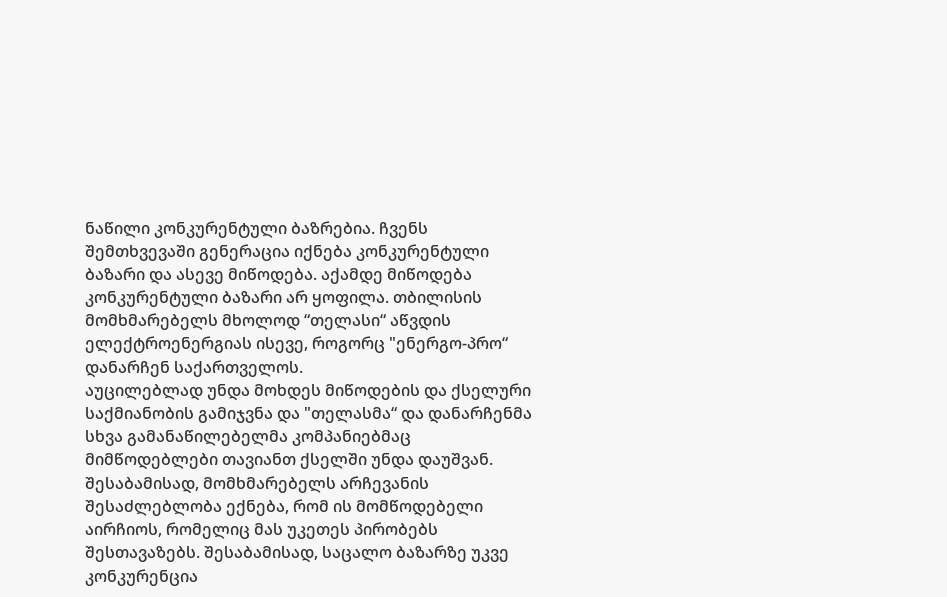ნაწილი კონკურენტული ბაზრებია. ჩვენს შემთხვევაში გენერაცია იქნება კონკურენტული ბაზარი და ასევე მიწოდება. აქამდე მიწოდება კონკურენტული ბაზარი არ ყოფილა. თბილისის მომხმარებელს მხოლოდ “თელასი“ აწვდის ელექტროენერგიას ისევე, როგორც "ენერგო-პრო“ დანარჩენ საქართველოს.
აუცილებლად უნდა მოხდეს მიწოდების და ქსელური საქმიანობის გამიჯვნა და "თელასმა“ და დანარჩენმა სხვა გამანაწილებელმა კომპანიებმაც მიმწოდებლები თავიანთ ქსელში უნდა დაუშვან. შესაბამისად, მომხმარებელს არჩევანის შესაძლებლობა ექნება, რომ ის მომწოდებელი აირჩიოს, რომელიც მას უკეთეს პირობებს შესთავაზებს. შესაბამისად, საცალო ბაზარზე უკვე კონკურენცია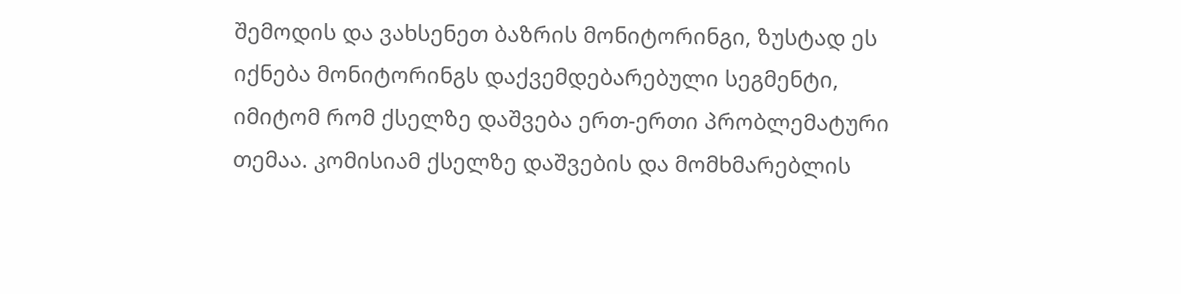შემოდის და ვახსენეთ ბაზრის მონიტორინგი, ზუსტად ეს იქნება მონიტორინგს დაქვემდებარებული სეგმენტი, იმიტომ რომ ქსელზე დაშვება ერთ-ერთი პრობლემატური თემაა. კომისიამ ქსელზე დაშვების და მომხმარებლის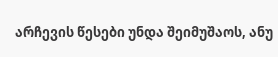არჩევის წესები უნდა შეიმუშაოს, ანუ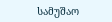სამუშაო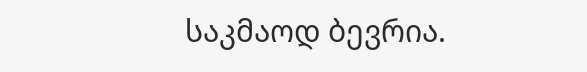საკმაოდ ბევრია.